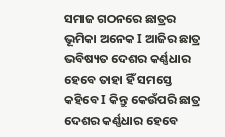ସମାଜ ଗଠନରେ ଛାତ୍ରର ଭୂମିକା ଅନେକ I ଆଜିର ଛାତ୍ର ଭବିଷ୍ୟତ ଦେଶର କର୍ଣ୍ଣଧାର ହେବେ ତାହା ହିଁ ସମସ୍ତେ କହିବେ I କିନ୍ତୁ କେଉଁପରି ଛାତ୍ର ଦେଶର କର୍ଣ୍ଣଧାର ହେବେ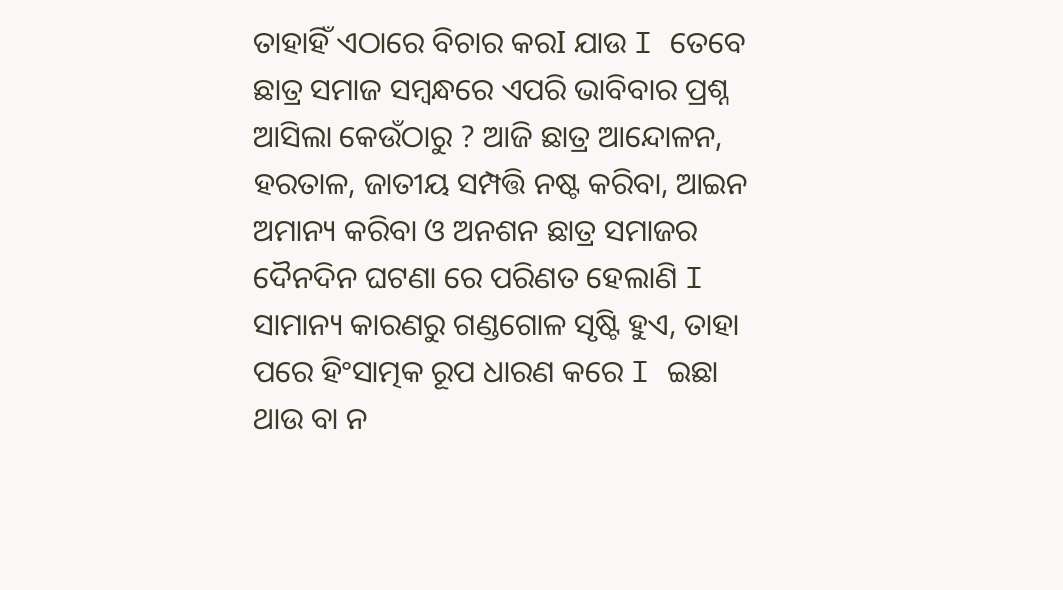ତାହାହିଁ ଏଠାରେ ବିଚାର କରI ଯାଉ I ତେବେ ଛାତ୍ର ସମାଜ ସମ୍ବନ୍ଧରେ ଏପରି ଭାବିବାର ପ୍ରଶ୍ନ ଆସିଲା କେଉଁଠାରୁ ? ଆଜି ଛାତ୍ର ଆନ୍ଦୋଳନ, ହରତାଳ, ଜାତୀୟ ସମ୍ପତ୍ତି ନଷ୍ଟ କରିବା, ଆଇନ ଅମାନ୍ୟ କରିବା ଓ ଅନଶନ ଛାତ୍ର ସମାଜର ଦୈନଦିନ ଘଟଣା ରେ ପରିଣତ ହେଲାଣି I ସାମାନ୍ୟ କାରଣରୁ ଗଣ୍ଡଗୋଳ ସୃଷ୍ଟି ହୁଏ, ତାହା ପରେ ହିଂସାତ୍ମକ ରୂପ ଧାରଣ କରେ I ଇଛା ଥାଉ ବା ନ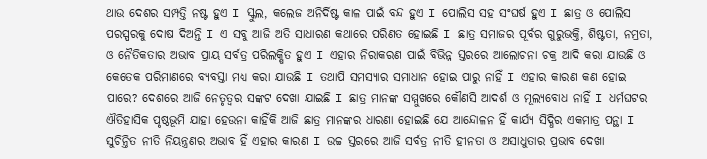ଥାଉ ଦେଶର ସମ୍ପତ୍ତି ନଷ୍ଟ ହୁଏ I ସ୍କୁଲ, କଲେଜ ଅନିର୍ଦିଷ୍ଟ କାଳ ପାଇଁ ବନ୍ଦ ହୁଏ I ପୋଲିସ ସହ ସଂଘର୍ଷ ହୁଏ I ଛାତ୍ର ଓ ପୋଲିସ ପରସ୍ପରକୁ ଦୋଷ ଦିଅନ୍ତି I ଏ ସବୁ ଆଜି ଅତି ସାଧାରଣ କଥାରେ ପରିଣତ ହୋଇଛି I ଛାତ୍ର ସମାଜର ପୂର୍ବର ଗୁରୁଭକ୍ତି, ଶିଷ୍ଟତା, ନମ୍ରତା, ଓ ନୈତିକତାର ଅଭାବ ପ୍ରାୟ ସର୍ବତ୍ର ପରିଲକ୍ଷିତ ହୁଏ I ଏହାର ନିରାକରଣ ପାଇଁ ବିଭିନ୍ନ ସ୍ତରରେ ଆଲୋଚନା ଚକ୍ର ଆଦି କରା ଯାଉଛି ଓ କେତେକ ପରିମାଣରେ ବ୍ୟବସ୍ତା ମଧ୍ୟ କରା ଯାଉଛି I ତଥାପି ସମସ୍ୟାର ସମାଧାନ ହୋଇ ପାରୁ ନାହିଁ I ଏହାର କାରଣ କଣ ହୋଇ ପାରେ? ଦେଶରେ ଆଜି ନେତୃତ୍ବର ସଙ୍କଟ ଦେଖା ଯାଇଛି I ଛାତ୍ର ମାନଙ୍କ ସମ୍ମୁଖରେ କୌଣସି ଆଦର୍ଶ ଓ ମୂଲ୍ୟବୋଧ ନାହିଁ I ଧର୍ମଘଟର ଐତିହାସିକ ପୃଷ୍ଠଭୂମି ଯାହା ହେଉନା କାହିଁକି ଆଜି ଛାତ୍ର ମାନଙ୍କର ଧାରଣା ହୋଇଛି ଯେ ଆନ୍ଦୋଳନ ହିଁ କାର୍ଯ୍ୟ ସିଦ୍ଧିର ଏକମାତ୍ର ପନ୍ଥା I ସୁଚିନ୍ତିତ ନୀତି ନିୟନ୍ତ୍ରଣର ଅଭାବ ହିଁ ଏହାର କାରଣ I ଉଚ୍ଚ ସ୍ତରରେ ଆଜି ସର୍ବତ୍ର ନୀତି ହୀନତା ଓ ଅସାଧୁତାର ପ୍ରଭାବ ଦେଖା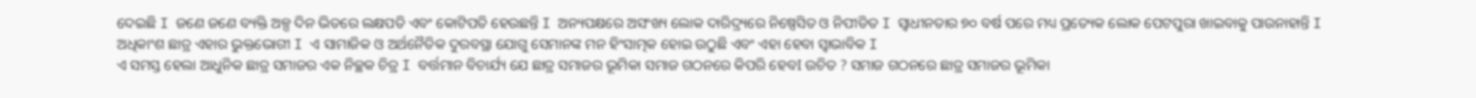ଦେଇଛି I ଜଣେ ଜଣେ ବ୍ୟକ୍ତି ଅଳ୍ପ ଦିନ ଭିତରେ ଲକ୍ଷପତି ଏବଂ କୋଟିପତି ହେଉଛନ୍ତି I ଅନ୍ୟପକ୍ଷରେ ଅସଂଖ୍ୟ ଲୋକ ଦାରିଦ୍ର୍ୟରେ ନିଷ୍ପେସିତ ଓ ନିପୀଡିତ I ସ୍ୱାଧୀନତାର ୭୦ ବର୍ଷ ପରେ ମଧ୍ୟ ପ୍ରତ୍ୟେକ ଲୋକ ପେଟପୁରା ଖାଇବାକୁ ପାଉନାହାନ୍ତି I ଅଧିକାଂଶ ଛାତ୍ର ଏହାର ଭୁକ୍ତଭୋଗୀ I ଏ ସାମାଜିକ ଓ ଅର୍ଥନୈତିକ ଦୁରବସ୍ଥା ଯୋଗୁ ସେମାନଙ୍କ ମନ ହିଂସାତ୍ମକ ହୋଇ ଉଠୁଛି ଏବଂ ଏହା ହେବା ସ୍ୱାଭାବିକ I
ଏ ସମସ୍ତ ହେଲା ଆଧୁନିକ ଛାତ୍ର ସମାଜର ଏକ ନିଚ୍ଛକ ଚିତ୍ର I ବର୍ତ୍ତମାନ ବିଚାର୍ଯ୍ୟ ଯେ ଛାତ୍ର ସମାଜର ଭୂମିକା ସମାଜ ଗଠନରେ କିପରି ହେବI ଉଚିତ ? ସମାଜ ଗଠନରେ ଛାତ୍ର ସମାଜର ଭୂମିକା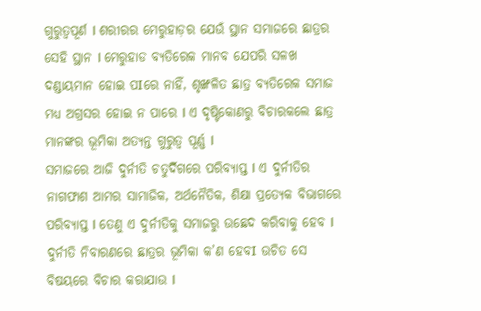ଗୁରୁତ୍ୱପୂର୍ଣ I ଶରୀରର ମେରୁହାଡ଼ର ଯେଉଁ ସ୍ଥାନ ସମାଜରେ ଛାତ୍ରର ସେହି ସ୍ଥାନ I ମେରୁହାଡ ବ୍ୟତିରେକ ମାନବ ଯେପରି ସଳଖ ଦଣ୍ଡାୟମାନ ହୋଇ ପIରେ ନାହିଁ, ଶୃଙ୍ଖଳିତ ଛାତ୍ର ବ୍ୟତିରେକ ସମାଜ ମଧ୍ୟ ଅଗ୍ରସର ହୋଇ ନ ପାରେ I ଏ ଦୃଷ୍ଟିକୋଣରୁ ବିଚାରକଲେ ଛାତ୍ର ମାନଙ୍କର ଭୂମିକା ଅତ୍ୟନ୍ତ ଗୁରୁତ୍ୱ ପୂର୍ଣ୍ଣ I
ସମାଜରେ ଆଜି ଦୁର୍ନୀତି ଚତୁର୍ଦିଗରେ ପରିବ୍ୟାପ୍ତ I ଏ ଦୁର୍ନୀତିର ନାଗଫାଶ ଆମର ସାମାଜିକ, ଅର୍ଥନୈତିକ, ଶିକ୍ଷା ପ୍ରତ୍ୟେକ ବିଭାଗରେ ପରିବ୍ୟାପ୍ତ I ତେଣୁ ଏ ଦୁର୍ନୀତିକୁ ସମାଜରୁ ଉଛେଦ କରିବାକୁ ହେବ I ଦୁର୍ନୀତି ନିବାରଣରେ ଛାତ୍ରର ଭୂମିକା କ’ଣ ହେବI ଉଚିତ ସେ ବିଷୟରେ ବିଚାର କରାଯାଉ I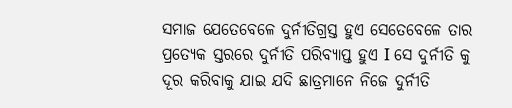ସମାଜ ଯେତେବେଳେ ଦୁର୍ନୀତିଗ୍ରସ୍ତ ହୁଏ ସେତେବେଳେ ତାର ପ୍ରତ୍ୟେକ ସ୍ତରରେ ଦୁର୍ନୀତି ପରିବ୍ୟାପ୍ତ ହୁଏ I ସେ ଦୁର୍ନୀତି କୁ ଦୂର କରିବାକୁ ଯାଇ ଯଦି ଛାତ୍ରମାନେ ନିଜେ ଦୁର୍ନୀତି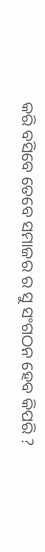କରି ବସିବେ ତେବେ ସମାଜର ର ସୁ ସଂଗଠନ ହେବ କିପରି ?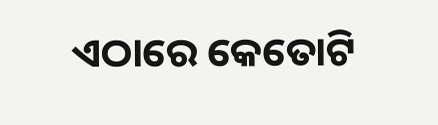ଏଠାରେ କେତୋଟି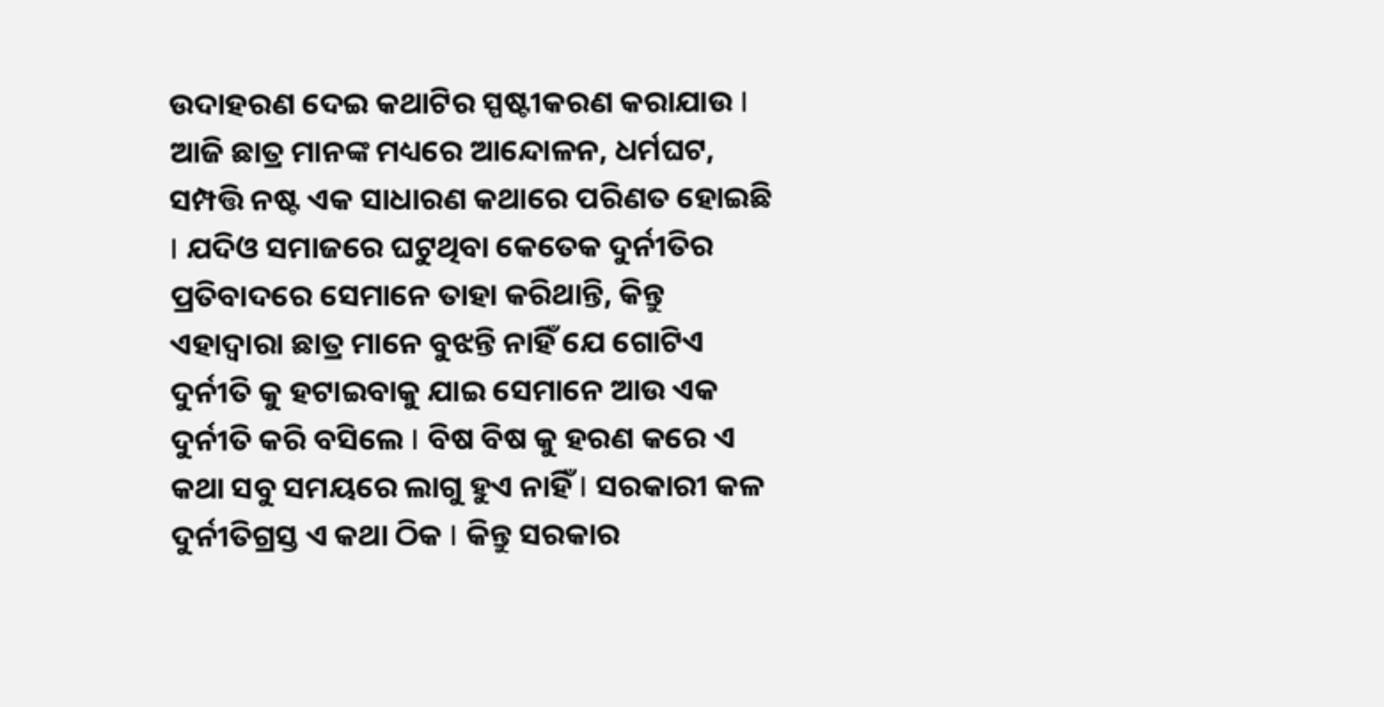ଉଦାହରଣ ଦେଇ କଥାଟିର ସ୍ପଷ୍ଟୀକରଣ କରାଯାଉ I ଆଜି ଛାତ୍ର ମାନଙ୍କ ମଧ୍ୟରେ ଆନ୍ଦୋଳନ, ଧର୍ମଘଟ, ସମ୍ପତ୍ତି ନଷ୍ଟ ଏକ ସାଧାରଣ କଥାରେ ପରିଣତ ହୋଇଛି I ଯଦିଓ ସମାଜରେ ଘଟୁଥିବା କେତେକ ଦୁର୍ନୀତିର ପ୍ରତିବାଦରେ ସେମାନେ ତାହା କରିଥାନ୍ତି, କିନ୍ତୁ ଏହାଦ୍ୱାରା ଛାତ୍ର ମାନେ ବୁଝନ୍ତି ନାହିଁ ଯେ ଗୋଟିଏ ଦୁର୍ନୀତି କୁ ହଟାଇବାକୁ ଯାଇ ସେମାନେ ଆଉ ଏକ ଦୁର୍ନୀତି କରି ବସିଲେ I ବିଷ ବିଷ କୁ ହରଣ କରେ ଏ କଥା ସବୁ ସମୟରେ ଲାଗୁ ହୁଏ ନାହିଁ I ସରକାରୀ କଳ ଦୁର୍ନୀତିଗ୍ରସ୍ତ ଏ କଥା ଠିକ I କିନ୍ତୁ ସରକାର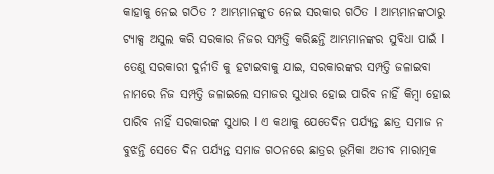କାହାକୁ ନେଇ ଗଠିତ ? ଆମ୍ଭମାନଙ୍କୁତ ନେଇ ସରକାର ଗଠିତ I ଆମ୍ଭମାନଙ୍କଠାରୁ ଟ୍ୟାକ୍ସ ଅସୁଲ କରି ସରକାର ନିଜର ସମ୍ପତ୍ତି କରିଛନ୍ତି ଆମ୍ଭମାନଙ୍କର ସୁବିଧା ପାଇଁ I ତେଣୁ ସରକାରୀ ଦୁର୍ନୀତି କୁ ହଟାଇବାକୁ ଯାଇ, ସରକାରଙ୍କର ସମ୍ପତ୍ତି ଜଳାଇବା ନାମରେ ନିଜ ସମ୍ପତ୍ତି ଜଳାଇଲେ ସମାଜର ସୁଧାର ହୋଇ ପାରିବ ନାହିଁ କିମ୍ବା ହୋଇ ପାରିବ ନାହିଁ ସରକାରଙ୍କ ସୁଧାର I ଏ କଥାକୁ ଯେତେଦିନ ପର୍ଯ୍ୟନ୍ତ ଛାତ୍ର ସମାଜ ନ ବୁଝନ୍ତି ସେତେ ଦିନ ପର୍ଯ୍ୟନ୍ତ ସମାଜ ଗଠନରେ ଛାତ୍ରର ଭୂମିକା ଅତୀବ ମାରାତ୍ମକ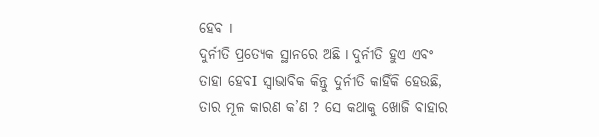ହେବ I
ଦୁର୍ନୀତି ପ୍ରତ୍ୟେକ ସ୍ଥାନରେ ଅଛି I ଦୁର୍ନୀତି ହୁଏ ଏବଂ ତାହା ହେବI ସ୍ୱାଭାବିକ କିନ୍ତୁ ଦୁର୍ନୀତି କାହିଁକି ହେଉଛି, ତାର ମୂଳ କାରଣ କ’ଣ ? ସେ କଥାକୁ ଖୋଜି ବାହାର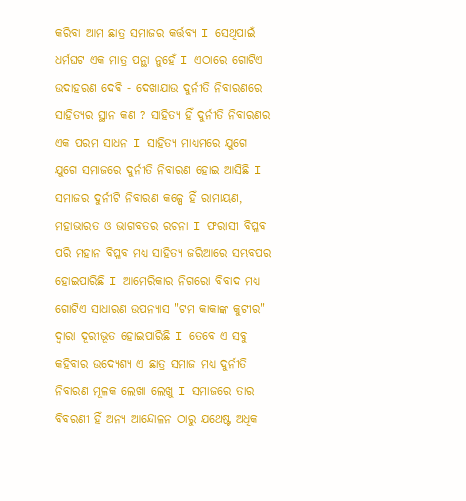କରିବା ଆମ ଛାତ୍ର ସମାଜର କର୍ତ୍ତବ୍ୟ I ସେଥିପାଇଁ ଧର୍ମଘଟ ଏକ ମାତ୍ର ପନ୍ଥା ନୁହେଁ I ଏଠାରେ ଗୋଟିଏ ଉଦାହରଣ ଦେଵି - ଦେଖାଯାଉ ଦୁର୍ନୀତି ନିବାରଣରେ ସାହିତ୍ୟର ସ୍ଥାନ କଣ ? ସାହିତ୍ୟ ହିଁ ଦୁର୍ନୀତି ନିବାରଣର ଏକ ପରମ ସାଧନ I ସାହିତ୍ୟ ମାଧ୍ୟମରେ ଯୁଗେ ଯୁଗେ ସମାଜରେ ଦୁର୍ନୀତି ନିବାରଣ ହୋଇ ଆସିଛି I ସମାଜର ଦୁର୍ନୀଟି ନିବାରଣ କଳ୍ପେ ହିଁ ରାମାୟଣ, ମହାଭାରତ ଓ ଭାଗବତର ରଚନା I ଫରାସୀ ବିପ୍ଳବ ପରି ମହାନ ବିପ୍ଳବ ମଧ୍ୟ ସାହିତ୍ୟ ଜରିଆରେ ସମ୍ଭବପର ହୋଇପାରିଛି I ଆମେରିକାର ନିଗରୋ ବିବାଦ ମଧ୍ୟ ଗୋଟିଏ ସାଧାରଣ ଉପନ୍ୟାସ "ଟମ କାକାଙ୍କ କୁଟୀର" ଦ୍ୱାରା ଦୂରୀଭୂତ ହୋଇପାରିଛି I ତେବେ ଏ ସବୁ କହିବାର ଉଦ୍ୟେଶ୍ୟ ଏ ଛାତ୍ର ସମାଜ ମଧ୍ୟ ଦୁର୍ନୀତି ନିବାରଣ ମୂଳକ ଲେଖା ଲେଖୁ I ସମାଜରେ ତାର ବିବରଣୀ ହିଁ ଅନ୍ୟ ଆନ୍ଦୋଳନ ଠାରୁ ଯଥେଷ୍ଟ ଅଧିକ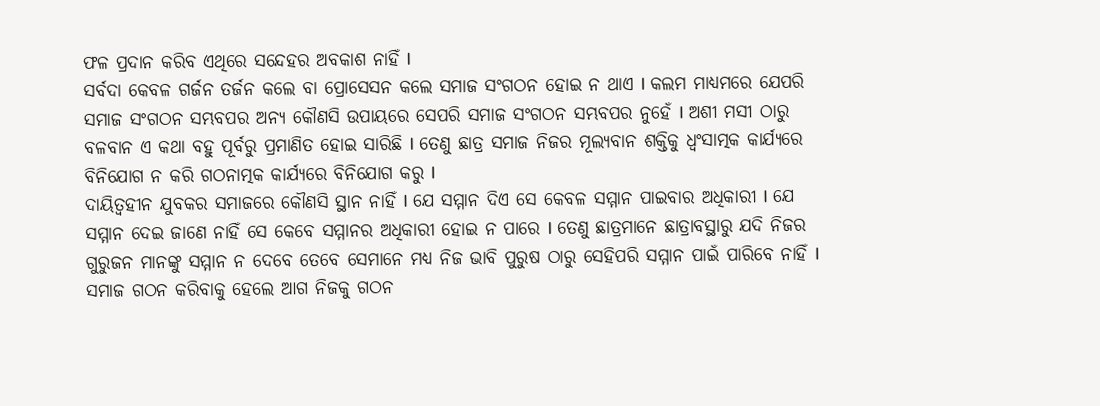ଫଳ ପ୍ରଦାନ କରିବ ଏଥିରେ ସନ୍ଦେହର ଅବକାଶ ନାହିଁ I
ସର୍ବଦା କେବଳ ଗର୍ଜନ ତର୍ଜନ କଲେ ବା ପ୍ରୋସେସନ କଲେ ସମାଜ ସଂଗଠନ ହୋଇ ନ ଥାଏ I କଲମ ମାଧ୍ୟମରେ ଯେପରି ସମାଜ ସଂଗଠନ ସମ୍ଭବପର ଅନ୍ୟ କୌଣସି ଉପାୟରେ ସେପରି ସମାଜ ସଂଗଠନ ସମ୍ଭବପର ନୁହେଁ I ଅଶୀ ମସୀ ଠାରୁ ବଳବାନ ଏ କଥା ବହୁ ପୂର୍ବରୁ ପ୍ରମାଣିତ ହୋଇ ସାରିଛି I ତେଣୁ ଛାତ୍ର ସମାଜ ନିଜର ମୂଲ୍ୟବାନ ଶକ୍ତିକୁ ଧ୍ବଂସାତ୍ମକ କାର୍ଯ୍ୟରେ ବିନିଯୋଗ ନ କରି ଗଠନାତ୍ମକ କାର୍ଯ୍ୟରେ ବିନିଯୋଗ କରୁ I
ଦାୟିତ୍ବହୀନ ଯୁବକର ସମାଜରେ କୌଣସି ସ୍ଥାନ ନାହିଁ I ଯେ ସମ୍ମାନ ଦିଏ ସେ କେବଳ ସମ୍ମାନ ପାଇବାର ଅଧିକାରୀ I ଯେ ସମ୍ମାନ ଦେଇ ଜାଣେ ନାହିଁ ସେ କେବେ ସମ୍ମାନର ଅଧିକାରୀ ହୋଇ ନ ପାରେ I ତେଣୁ ଛାତ୍ରମାନେ ଛାତ୍ରାବସ୍ଥାରୁ ଯଦି ନିଜର ଗୁରୁଜନ ମାନଙ୍କୁ ସମ୍ମାନ ନ ଦେବେ ତେବେ ସେମାନେ ମଧ୍ୟ ନିଜ ଭାବି ପୁରୁଷ ଠାରୁ ସେହିପରି ସମ୍ମାନ ପାଇଁ ପାରିବେ ନାହିଁ I ସମାଜ ଗଠନ କରିବାକୁ ହେଲେ ଆଗ ନିଜକୁ ଗଠନ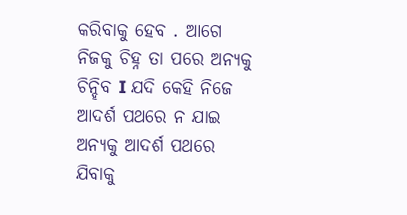କରିବାକୁ ହେବ . ଆଗେ ନିଜକୁ ଚିହ୍ନ ତା ପରେ ଅନ୍ୟକୁ ଚିନ୍ହିବ I ଯଦି କେହି ନିଜେ ଆଦର୍ଶ ପଥରେ ନ ଯାଇ ଅନ୍ୟକୁ ଆଦର୍ଶ ପଥରେ ଯିବାକୁ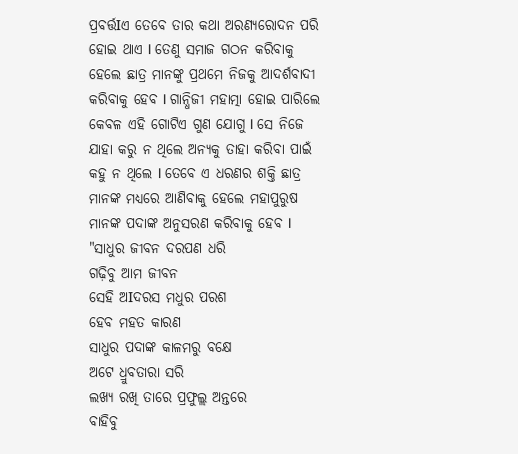ପ୍ରବର୍ତ୍ତIଏ ତେବେ ତାର କଥା ଅରଣ୍ୟରୋଦନ ପରି ହୋଇ ଥାଏ I ତେଣୁ ସମାଜ ଗଠନ କରିବାକୁ ହେଲେ ଛାତ୍ର ମାନଙ୍କୁ ପ୍ରଥମେ ନିଜକୁ ଆଦର୍ଶବାଦୀ କରିବାକୁ ହେବ I ଗାନ୍ଧିଜୀ ମହାତ୍ମା ହୋଇ ପାରିଲେ କେବଳ ଏହି ଗୋଟିଏ ଗୁଣ ଯୋଗୁ I ସେ ନିଜେ ଯାହା କରୁ ନ ଥିଲେ ଅନ୍ୟକୁ ତାହା କରିବା ପାଇଁ କହୁ ନ ଥିଲେ I ତେବେ ଏ ଧରଣର ଶକ୍ତି ଛାତ୍ର ମାନଙ୍କ ମଧ୍ୟରେ ଆଣିବାକୁ ହେଲେ ମହାପୁରୁଷ ମାନଙ୍କ ପଦାଙ୍କ ଅନୁସରଣ କରିବାକୁ ହେବ I
"ସାଧୁର ଜୀବନ ଦରପଣ ଧରି
ଗଢ଼ିବୁ ଆମ ଜୀବନ
ସେହି ଅIଦରସ ମଧୁର ପରଶ
ହେବ ମହତ କାରଣ
ସାଧୁର ପଦାଙ୍କ କାଳମରୁ ବକ୍ଷେ
ଅଟେ ଧ୍ରୁବତାରା ସରି
ଲଖ୍ୟ ରଖି ତାରେ ପ୍ରଫୁଲ୍ଲ ଅନ୍ତରେ
ବାହିବୁ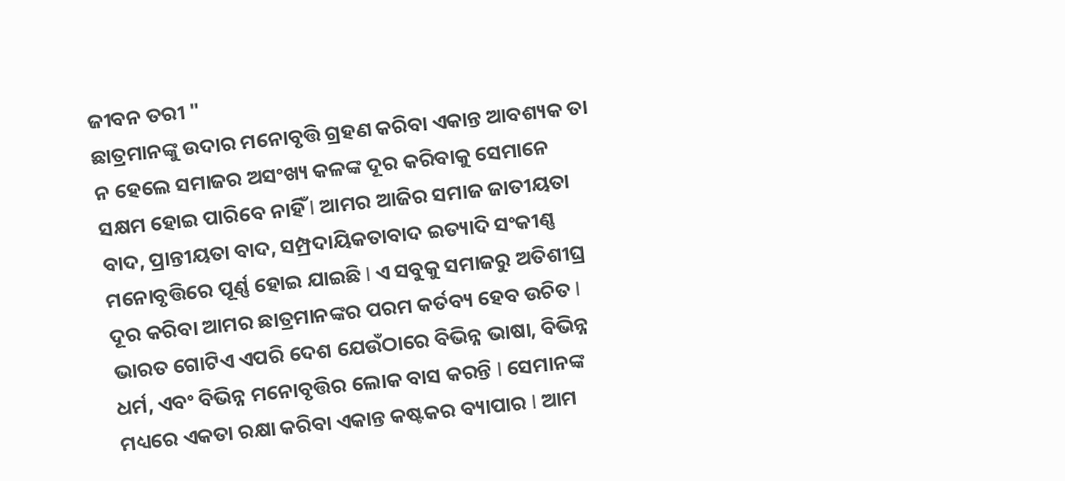ଜୀବନ ତରୀ "
ଛାତ୍ରମାନଙ୍କୁ ଉଦାର ମନୋବୃତ୍ତି ଗ୍ରହଣ କରିବା ଏକାନ୍ତ ଆବଶ୍ୟକ ତା ନ ହେଲେ ସମାଜର ଅସଂଖ୍ୟ କଳଙ୍କ ଦୂର କରିବାକୁ ସେମାନେ ସକ୍ଷମ ହୋଇ ପାରିବେ ନାହିଁ I ଆମର ଆଜିର ସମାଜ ଜାତୀୟତା ବାଦ, ପ୍ରାନ୍ତୀୟତା ବାଦ, ସମ୍ପ୍ରଦାୟିକତାବାଦ ଇତ୍ୟାଦି ସଂକୀଣ୍ଣ ମନୋବୃତ୍ତିରେ ପୂର୍ଣ୍ଣ ହୋଇ ଯାଇଛି I ଏ ସବୁକୁ ସମାଜରୁ ଅତିଶୀଘ୍ର ଦୂର କରିବା ଆମର ଛାତ୍ରମାନଙ୍କର ପରମ କର୍ତବ୍ୟ ହେବ ଉଚିତ I
ଭାରତ ଗୋଟିଏ ଏପରି ଦେଶ ଯେଉଁଠାରେ ବିଭିନ୍ନ ଭାଷା, ବିଭିନ୍ନ ଧର୍ମ, ଏବଂ ବିଭିନ୍ନ ମନୋବୃତ୍ତିର ଲୋକ ବାସ କରନ୍ତି I ସେମାନଙ୍କ ମଧ୍ୟରେ ଏକତା ରକ୍ଷା କରିବା ଏକାନ୍ତ କଷ୍ଟକର ବ୍ୟାପାର I ଆମ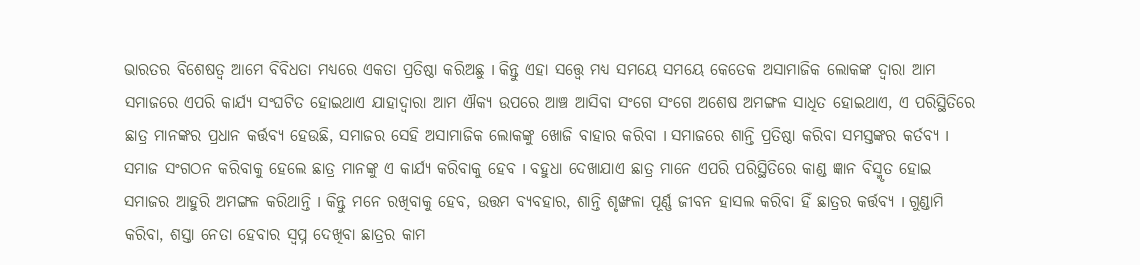ଭାରତର ବିଶେଷତ୍ୱ ଆମେ ବିବିଧତା ମଧ୍ୟରେ ଏକତା ପ୍ରତିଷ୍ଠା କରିଅଛୁ I କିନ୍ତୁ ଏହା ସତ୍ତ୍ୱେ ମଧ୍ୟ ସମୟେ ସମୟେ କେତେକ ଅସାମାଜିକ ଲୋକଙ୍କ ଦ୍ୱାରା ଆମ ସମାଜରେ ଏପରି କାର୍ଯ୍ୟ ସଂଘଟିତ ହୋଇଥାଏ ଯାହାଦ୍ୱାରା ଆମ ଐକ୍ୟ ଉପରେ ଆଞ୍ଚ ଆସିବା ସଂଗେ ସଂଗେ ଅଶେଷ ଅମଙ୍ଗଳ ସାଧିତ ହୋଇଥାଏ, ଏ ପରିସ୍ଥିତିରେ ଛାତ୍ର ମାନଙ୍କର ପ୍ରଧାନ କର୍ତ୍ତବ୍ୟ ହେଉଛି, ସମାଜର ସେହି ଅସାମାଜିକ ଲୋକଙ୍କୁ ଖୋଜି ବାହାର କରିବା I ସମାଜରେ ଶାନ୍ତି ପ୍ରତିଷ୍ଠା କରିବା ସମସ୍ତଙ୍କର କର୍ତବ୍ୟ I ସମାଜ ସଂଗଠନ କରିବାକୁ ହେଲେ ଛାତ୍ର ମାନଙ୍କୁ ଏ କାର୍ଯ୍ୟ କରିବାକୁ ହେବ I ବହୁଧା ଦେଖାଯାଏ ଛାତ୍ର ମାନେ ଏପରି ପରିସ୍ଥିତିରେ କାଣ୍ଡ ଜ୍ଞାନ ବିସ୍ମୃତ ହୋଇ ସମାଜର ଆହୁରି ଅମଙ୍ଗଳ କରିଥାନ୍ତି I କିନ୍ତୁ ମନେ ରଖିବାକୁ ହେବ, ଉତ୍ତମ ବ୍ୟବହାର, ଶାନ୍ତି ଶୃଙ୍ଖଳା ପୂର୍ଣ୍ଣ ଜୀବନ ହାସଲ କରିବା ହିଁ ଛାତ୍ରର କର୍ତ୍ତବ୍ୟ I ଗୁଣ୍ଡାମି କରିବା, ଶସ୍ତା ନେତା ହେବାର ସ୍ବପ୍ନ ଦେଖିବା ଛାତ୍ରର କାମ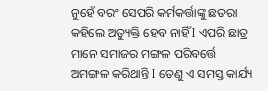ନୁହେଁ ବରଂ ସେପରି କର୍ମକର୍ତ୍ତାଙ୍କୁ ଛତରା କହିଲେ ଅତ୍ୟୁକ୍ତି ହେବ ନାହିଁ I ଏପରି ଛାତ୍ର ମାନେ ସମାଜର ମଙ୍ଗଳ ପରିବର୍ତ୍ତେ ଅମଙ୍ଗଳ କରିଥାନ୍ତି I ତେଣୁ ଏ ସମସ୍ତ କାର୍ଯ୍ୟ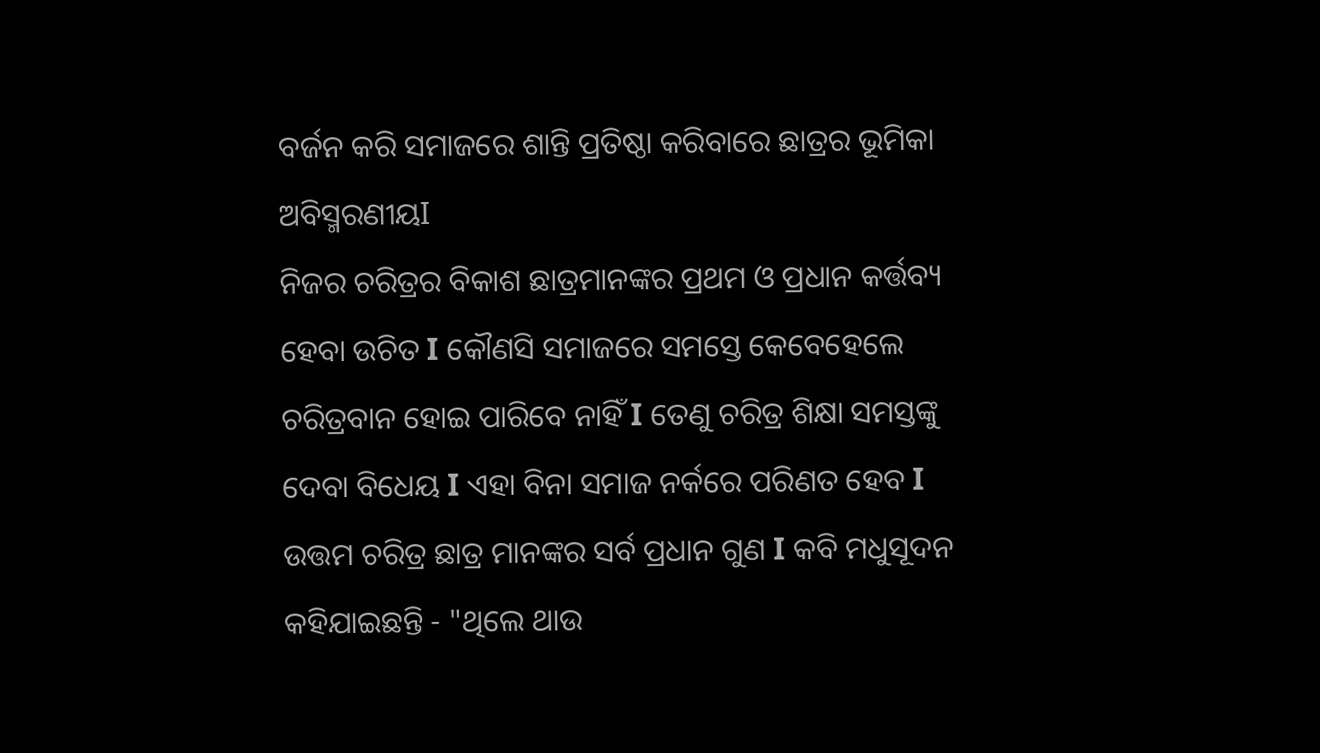ବର୍ଜନ କରି ସମାଜରେ ଶାନ୍ତି ପ୍ରତିଷ୍ଠା କରିବାରେ ଛାତ୍ରର ଭୂମିକା ଅବିସ୍ମରଣୀୟI
ନିଜର ଚରିତ୍ରର ବିକାଶ ଛାତ୍ରମାନଙ୍କର ପ୍ରଥମ ଓ ପ୍ରଧାନ କର୍ତ୍ତବ୍ୟ ହେବା ଉଚିତ I କୌଣସି ସମାଜରେ ସମସ୍ତେ କେବେହେଲେ ଚରିତ୍ରବାନ ହୋଇ ପାରିବେ ନାହିଁ I ତେଣୁ ଚରିତ୍ର ଶିକ୍ଷା ସମସ୍ତଙ୍କୁ ଦେବା ବିଧେୟ I ଏହା ବିନା ସମାଜ ନର୍କରେ ପରିଣତ ହେବ I ଉତ୍ତମ ଚରିତ୍ର ଛାତ୍ର ମାନଙ୍କର ସର୍ବ ପ୍ରଧାନ ଗୁଣ I କବି ମଧୁସୂଦନ କହିଯାଇଛନ୍ତି - "ଥିଲେ ଥାଉ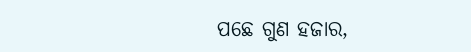ପଛେ ଗୁଣ ହଜାର,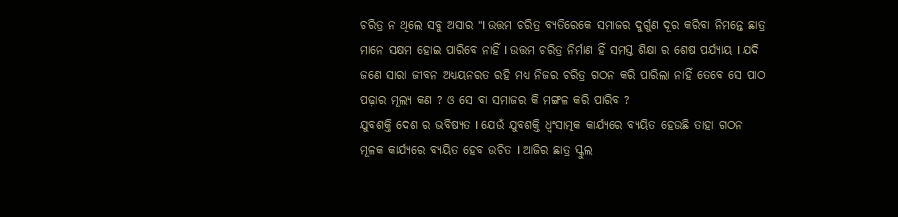ଚରିତ୍ର ନ ଥିଲେ ସବୁ ଅସାର "I ଉତ୍ତମ ଚରିତ୍ର ବ୍ୟତିରେକେ ସମାଜର ଦୁର୍ଗୁଣ ଦୂର କରିବା ନିମନ୍ତେ ଛାତ୍ର ମାନେ ସକ୍ଷମ ହୋଇ ପାରିବେ ନାହିଁ I ଉତ୍ତମ ଚରିତ୍ର ନିର୍ମାଣ ହିଁ ସମସ୍ତ ଶିକ୍ଷା ର ଶେଷ ପର୍ଯ୍ୟାୟ I ଯଦି ଜଣେ ସାରା ଜୀବନ ଅଧ୍ୟୟନରତ ରହି ମଧ୍ୟ ନିଜର ଚରିତ୍ର ଗଠନ କରି ପାରିଲା ନାହିଁ ତେବେ ସେ ପାଠ ପଢ଼ାର ମୂଲ୍ୟ କଣ ? ଓ ସେ ବା ସମାଜର କି ମଙ୍ଗଳ କରି ପାରିବ ?
ଯୁବଶକ୍ତି ଦେଶ ର ଭବିଷ୍ୟତ I ଯେଉଁ ଯୁବଶକ୍ତି ଧ୍ୱଂସାତ୍ମକ କାର୍ଯ୍ୟରେ ବ୍ୟୟିତ ହେଉଛି ତାହା ଗଠନ ମୂଳକ କାର୍ଯ୍ୟରେ ବ୍ୟୟିତ ହେବ ଉଚିତ I ଆଜିର ଛାତ୍ର ସ୍କୁଲ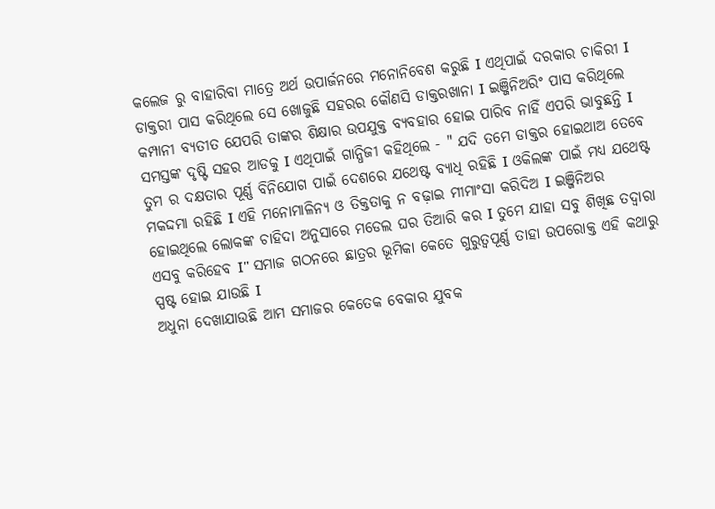କଲେଜ ରୁ ବାହାରିବା ମାତ୍ରେ ଅର୍ଥ ଉପାର୍ଜନରେ ମନୋନିବେଶ କରୁଛି I ଏଥିପାଇଁ ଦରକାର ଚାକିରୀ I ଡାକ୍ତରୀ ପାସ କରିଥିଲେ ସେ ଖୋଜୁଛି ସହରର କୌଣସି ଡାକ୍ତରଖାନା I ଇଞ୍ଜିନିଅରିଂ ପାସ କରିଥିଲେ କମ୍ପାନୀ ବ୍ୟତୀତ ଯେପରି ତାଙ୍କର ଶିକ୍ଷାର ଉପଯୁକ୍ତ ବ୍ୟବହାର ହୋଇ ପାରିବ ନାହିଁ ଏପରି ଭାବୁଛନ୍ତି I ସମସ୍ତଙ୍କ ଦୃଷ୍ଟି ସହର ଆଡକୁ I ଏଥିପାଇଁ ଗାନ୍ଧିଜୀ କହିଥିଲେ - " ଯଦି ତମେ ଡାକ୍ତର ହୋଇଥାଅ ତେବେ ତୁମ ର ଦକ୍ଷତାର ପୂର୍ଣ୍ଣ ବିନିଯୋଗ ପାଇଁ ଦେଶରେ ଯଥେଷ୍ଟ ବ୍ୟାଧି ରହିଛି I ଓକିଲଙ୍କ ପାଇଁ ମଧ୍ୟ ଯଥେଷ୍ଟ ମକଦ୍ଦମା ରହିଛି I ଏହି ମନୋମାଳିନ୍ୟ ଓ ତିକ୍ତତାକୁ ନ ବଢ଼ାଇ ମୀମାଂସା କରିଦିଅ I ଇଞ୍ଜିନିଅର ହୋଇଥିଲେ ଲୋକଙ୍କ ଚାହିଦା ଅନୁସାରେ ମଡେଲ ଘର ତିଆରି କର I ତୁମେ ଯାହା ସବୁ ଶିଖିଛ ତଦ୍ୱାରା ଏସବୁ କରିହେବ I" ସମାଜ ଗଠନରେ ଛାତ୍ରର ଭୂମିକା କେତେ ଗୁରୁତ୍ୱପୂର୍ଣ୍ଣ ତାହା ଉପରୋକ୍ତ ଏହି କଥାରୁ ସ୍ପଷ୍ଟ ହୋଇ ଯାଉଛି I
ଅଧୁନା ଦେଖାଯାଉଛି ଆମ ସମାଜର କେତେକ ବେକାର ଯୁବକ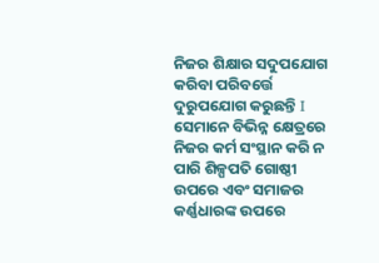ନିଜର ଶିକ୍ଷାର ସଦୁପଯୋଗ କରିବା ପରିବର୍ତ୍ତେ ଦୁରୁପଯୋଗ କରୁଛନ୍ତି I ସେମାନେ ବିଭିନ୍ନ କ୍ଷେତ୍ରରେ ନିଜର କର୍ମ ସଂସ୍ଥାନ କରି ନ ପାରି ଶିଳ୍ପପତି ଗୋଷ୍ଠୀ ଉପରେ ଏବଂ ସମାଜର କର୍ଣ୍ଣଧାରଙ୍କ ଉପରେ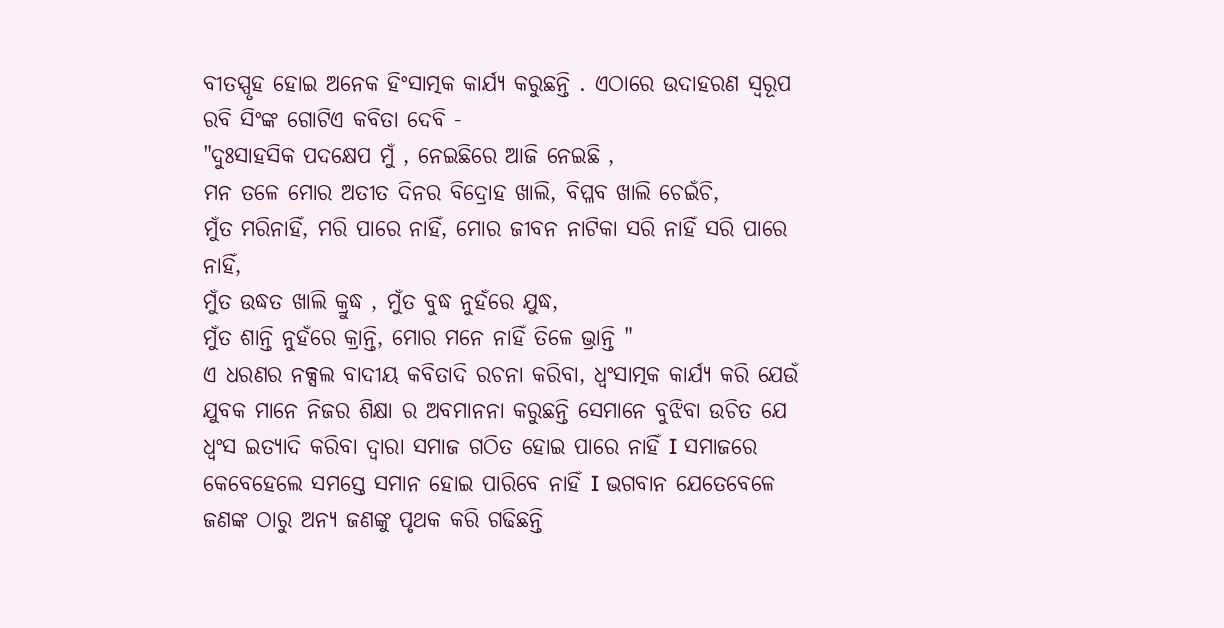ବୀତସ୍ପୃହ ହୋଇ ଅନେକ ହିଂସାତ୍ମକ କାର୍ଯ୍ୟ କରୁଛନ୍ତି . ଏଠାରେ ଉଦାହରଣ ସ୍ୱରୂପ ରବି ସିଂଙ୍କ ଗୋଟିଏ କବିତା ଦେବି -
"ଦୁଃସାହସିକ ପଦକ୍ଷେପ ମୁଁ , ନେଇଛିରେ ଆଜି ନେଇଛି ,
ମନ ତଳେ ମୋର ଅତୀତ ଦିନର ବିଦ୍ରୋହ ଖାଲି, ବିପ୍ଳବ ଖାଲି ଚେଇଁଚି,
ମୁଁତ ମରିନାହିଁ, ମରି ପାରେ ନାହିଁ, ମୋର ଜୀବନ ନାଟିକା ସରି ନାହିଁ ସରି ପାରେ ନାହିଁ,
ମୁଁତ ଉଦ୍ଧତ ଖାଲି କ୍ରୁଦ୍ଧ , ମୁଁତ ବୁଦ୍ଧ ନୁହଁରେ ଯୁଦ୍ଧ,
ମୁଁତ ଶାନ୍ତି ନୁହଁରେ କ୍ରାନ୍ତି, ମୋର ମନେ ନାହିଁ ତିଳେ ଭ୍ରାନ୍ତି "
ଏ ଧରଣର ନକ୍ସଲ ବାଦୀୟ କବିତାଦି ରଚନା କରିବା, ଧ୍ବଂସାତ୍ମକ କାର୍ଯ୍ୟ କରି ଯେଉଁ ଯୁବକ ମାନେ ନିଜର ଶିକ୍ଷା ର ଅବମାନନା କରୁଛନ୍ତି ସେମାନେ ବୁଝିବା ଉଚିତ ଯେ ଧ୍ବଂସ ଇତ୍ୟାଦି କରିବା ଦ୍ୱାରା ସମାଜ ଗଠିତ ହୋଇ ପାରେ ନାହିଁ I ସମାଜରେ କେବେହେଲେ ସମସ୍ତେ ସମାନ ହୋଇ ପାରିବେ ନାହିଁ I ଭଗବାନ ଯେତେବେଳେ ଜଣଙ୍କ ଠାରୁ ଅନ୍ୟ ଜଣଙ୍କୁ ପୃଥକ କରି ଗଢିଛନ୍ତି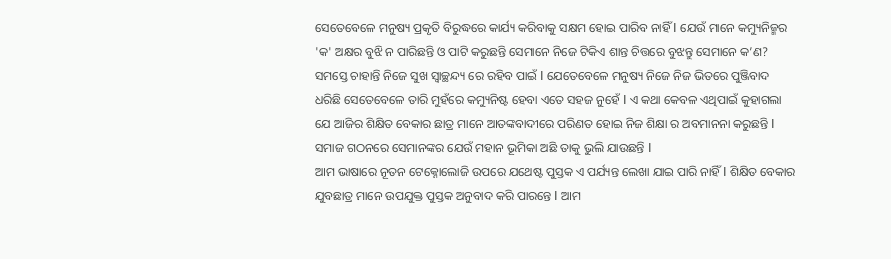ସେତେବେଳେ ମନୁଷ୍ୟ ପ୍ରକୃତି ବିରୁଦ୍ଧରେ କାର୍ଯ୍ୟ କରିବାକୁ ସକ୍ଷମ ହୋଇ ପାରିବ ନାହିଁ I ଯେଉଁ ମାନେ କମ୍ୟୁନିଜ୍ମର 'କ' ଅକ୍ଷର ବୁଝି ନ ପାରିଛନ୍ତି ଓ ପାଟି କରୁଛନ୍ତି ସେମାନେ ନିଜେ ଟିକିଏ ଶାନ୍ତ ଚିତ୍ତରେ ବୁଝନ୍ତୁ ସେମାନେ କ’ଣ? ସମସ୍ତେ ଚାହାନ୍ତି ନିଜେ ସୁଖ ସ୍ଵାଚ୍ଛନ୍ଦ୍ୟ ରେ ରହିବ ପାଇଁ I ଯେତେବେଳେ ମନୁଷ୍ୟ ନିଜେ ନିଜ ଭିତରେ ପୁଞ୍ଜିବାଦ ଧରିଛି ସେତେବେଳେ ତାରି ମୁହଁରେ କମ୍ୟୁନିଷ୍ଟ ହେବା ଏତେ ସହଜ ନୁହେଁ I ଏ କଥା କେବଳ ଏଥିପାଇଁ କୁହାଗଲା ଯେ ଆଜିର ଶିକ୍ଷିତ ବେକାର ଛାତ୍ର ମାନେ ଆତଙ୍କବାଦୀରେ ପରିଣତ ହୋଇ ନିଜ ଶିକ୍ଷା ର ଅବମାନନା କରୁଛନ୍ତି I ସମାଜ ଗଠନରେ ସେମାନଙ୍କର ଯେଉଁ ମହାନ ଭୂମିକା ଅଛି ତାକୁ ଭୁଲି ଯାଉଛନ୍ତି I
ଆମ ଭାଷାରେ ନୂତନ ଟେକ୍ନୋଲୋଜି ଉପରେ ଯଥେଷ୍ଟ ପୁସ୍ତକ ଏ ପର୍ଯ୍ୟନ୍ତ ଲେଖା ଯାଇ ପାରି ନାହିଁ I ଶିକ୍ଷିତ ବେକାର ଯୁବଛାତ୍ର ମାନେ ଉପଯୁକ୍ତ ପୁସ୍ତକ ଅନୁବାଦ କରି ପାରନ୍ତେ I ଆମ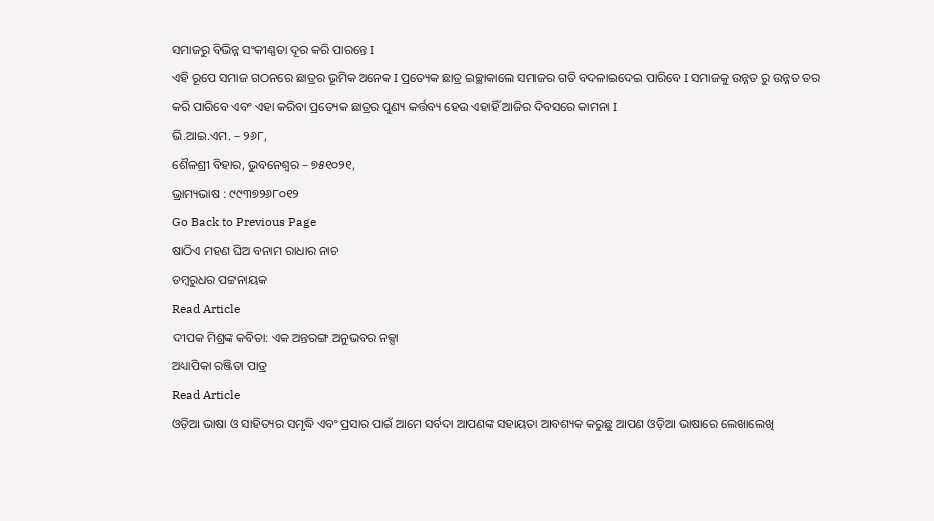ସମାଜରୁ ବିଭିନ୍ନ ସଂକୀଣ୍ଣତା ଦୂର କରି ପାରନ୍ତେ I
ଏହି ରୂପେ ସମାଜ ଗଠନରେ ଛାତ୍ରର ଭୂମିକ ଅନେକ I ପ୍ରତ୍ୟେକ ଛାତ୍ର ଇଚ୍ଛାକାଲେ ସମାଜର ଗତି ବଦଳାଇଦେଇ ପାରିବେ I ସମାଜକୁ ଉନ୍ନତ ରୁ ଉନ୍ନତ ତର କରି ପାରିବେ ଏବଂ ଏହା କରିବା ପ୍ରତ୍ୟେକ ଛାତ୍ରର ପୁଣ୍ୟ କର୍ତ୍ତବ୍ୟ ହେଉ ଏହାହିଁ ଆଜିର ଦିବସରେ କାମନା I
ଭି.ଆଇ.ଏମ. – ୨୬୮,
ଶୈଳଶ୍ରୀ ବିହାର, ଭୁବନେଶ୍ୱର – ୭୫୧୦୨୧,
ଭ୍ରାମ୍ୟଭାଷ : ୯୯୩୭୨୬୮୦୧୨
Go Back to Previous Page
ଷାଠିଏ ମହଣ ଘିଅ ବନାମ ରାଧାର ନାଚ
ଡମ୍ବରୁଧର ପଟ୍ଟନାୟକ
Read Article
ଦୀପକ ମିଶ୍ରଙ୍କ କବିତା: ଏକ ଅନ୍ତରଙ୍ଗ ଅନୁଭବର ନକ୍ସା
ଅଧ୍ୟାପିକା ରଞ୍ଜିତା ପାତ୍ର
Read Article
ଓଡ଼ିଆ ଭାଷା ଓ ସାହିତ୍ୟର ସମୃଦ୍ଧି ଏବଂ ପ୍ରସାର ପାଇଁ ଆମେ ସର୍ବଦା ଆପଣଙ୍କ ସହାୟତା ଆବଶ୍ୟକ କରୁଛୁ ଆପଣ ଓଡ଼ିଆ ଭାଷାରେ ଲେଖାଲେଖି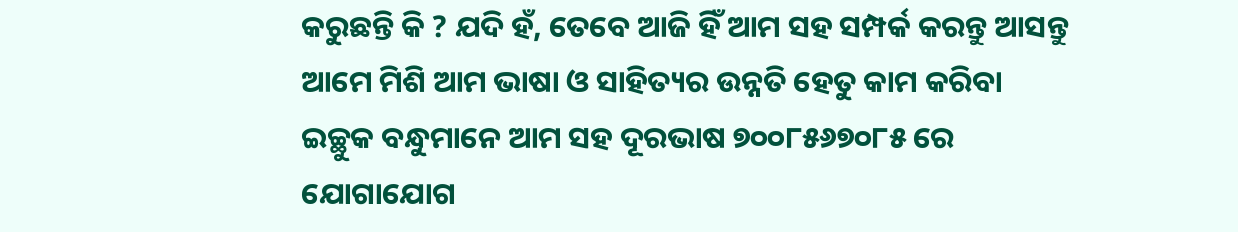କରୁଛନ୍ତି କି ? ଯଦି ହଁ, ତେବେ ଆଜି ହିଁ ଆମ ସହ ସମ୍ପର୍କ କରନ୍ତୁ ଆସନ୍ତୁ ଆମେ ମିଶି ଆମ ଭାଷା ଓ ସାହିତ୍ୟର ଉନ୍ନତି ହେତୁ କାମ କରିବା
ଇଚ୍ଛୁକ ବନ୍ଧୁମାନେ ଆମ ସହ ଦୂରଭାଷ ୭୦୦୮୫୬୭୦୮୫ ରେ ଯୋଗାଯୋଗ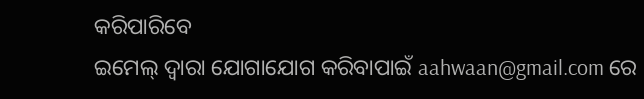କରିପାରିବେ
ଇମେଲ୍ ଦ୍ବାରା ଯୋଗାଯୋଗ କରିବାପାଇଁ aahwaan@gmail.com ରେ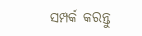ସମ୍ପର୍କ କରନ୍ତୁ